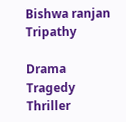Bishwa ranjan Tripathy

Drama Tragedy Thriller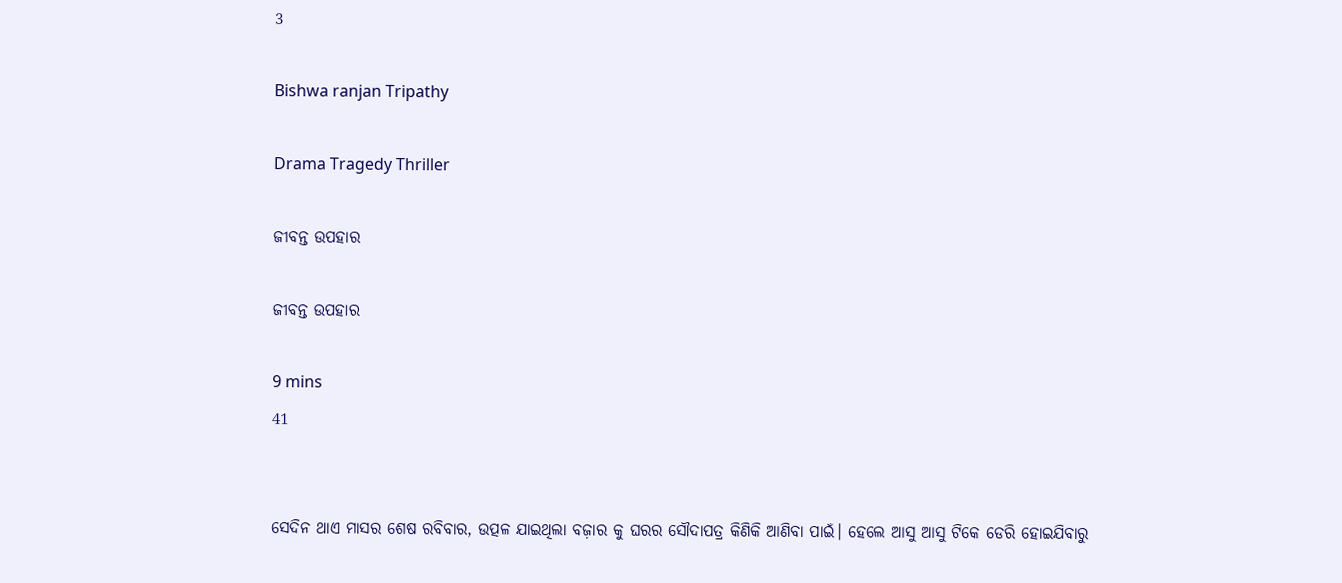3

Bishwa ranjan Tripathy

Drama Tragedy Thriller

ଜୀବନ୍ତ ଉପହାର

ଜୀବନ୍ତ ଉପହାର

9 mins
41


ସେଦିନ ଥାଏ ମାସର ଶେଷ ରବିବାର, ଉତ୍ପଳ ଯାଇଥିଲା ବଜ଼ାର କୁ ଘରର ସୌଦାପତ୍ର କିଣିକି ଆଣିବା ପାଇଁ। ହେଲେ ଆସୁ ଆସୁ ଟିକେ ଡେରି ହୋଇଯିବାରୁ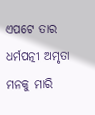ଏପଟେ ତାର ଧର୍ମପତ୍ନୀ ଅମୃତା ମନକୁ ମାରି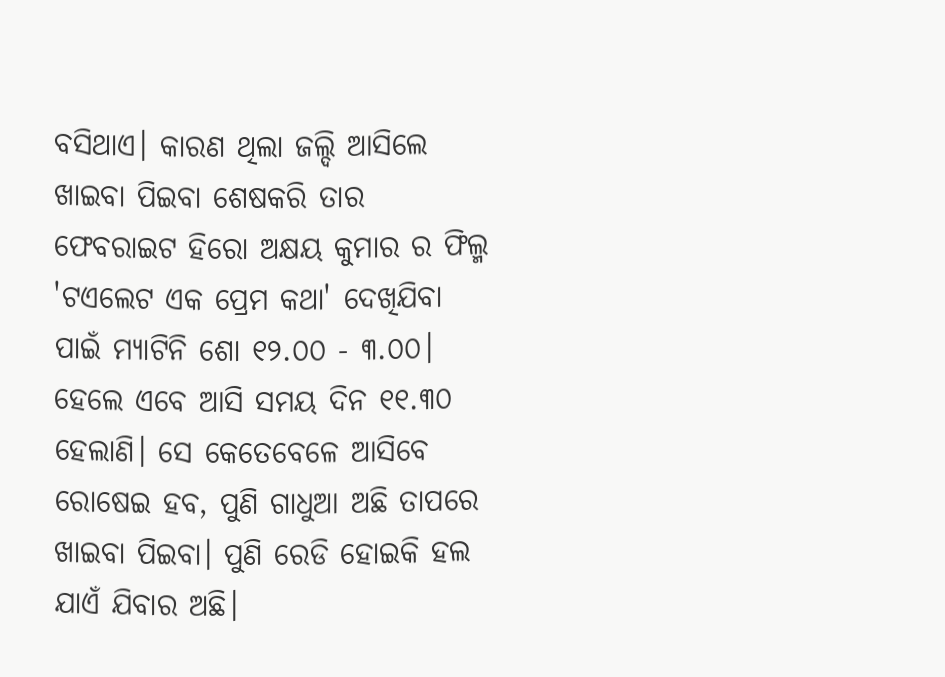ବସିଥାଏ। କାରଣ ଥିଲା ଜଲ୍ଦି ଆସିଲେ ଖାଇବା ପିଇବା ଶେଷକରି ତାର ଫେବରାଇଟ ହିରୋ ଅକ୍ଷୟ କୁମାର ର ଫିଲ୍ମ 'ଟଏଲେଟ ଏକ ପ୍ରେମ କଥା' ଦେଖିଯିବା ପାଇଁ ମ୍ୟାଟିନି ଶୋ ୧୨.୦୦ - ୩.୦୦। ହେଲେ ଏବେ ଆସି ସମୟ ଦିନ ୧୧.୩୦ ହେଲାଣି। ସେ କେତେବେଳେ ଆସିବେ ରୋଷେଇ ହବ, ପୁଣି ଗାଧୁଆ ଅଛି ତାପରେ ଖାଇବା ପିଇବା। ପୁଣି ରେଡି ହୋଇକି ହଲ ଯାଏଁ ଯିବାର ଅଛି।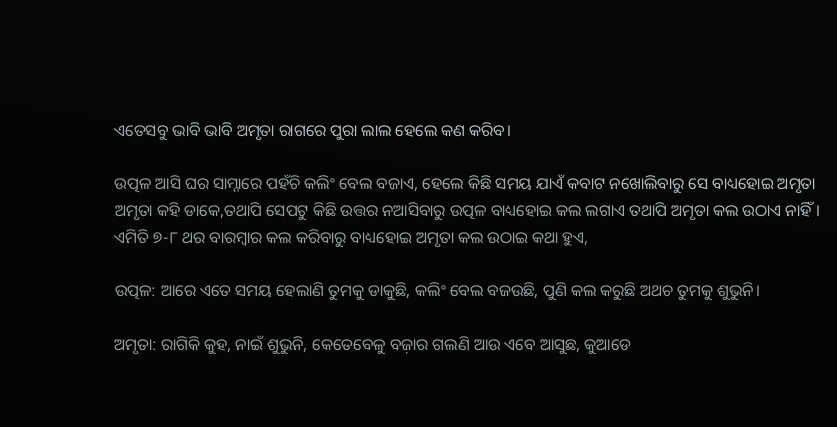ଏତେସବୁ ଭାବି ଭାବି ଅମୃତା ରାଗରେ ପୁରା ଲାଲ ହେଲେ କଣ କରିବ।

ଉତ୍ପଳ ଆସି ଘର ସାମ୍ନାରେ ପହଁଚି କଲିଂ ବେଲ ବଜାଏ, ହେଲେ କିଛି ସମୟ ଯାଏଁ କବାଟ ନଖୋଲିବାରୁ ସେ ବାଧ୍ୟହୋଇ ଅମୃତା ଅମୃତା କହି ଡାକେ,ତଥାପି ସେପଟୁ କିଛି ଉତ୍ତର ନଆସିବାରୁ ଉତ୍ପଳ ବାଧ୍ୟହୋଇ କଲ ଲଗାଏ ତଥାପି ଅମୃତା କଲ ଉଠାଏ ନାହିଁ। ଏମିତି ୭-୮ ଥର ବାରମ୍ବାର କଲ କରିବାରୁ ବାଧ୍ୟହୋଇ ଅମୃତା କଲ ଉଠାଇ କଥା ହୁଏ,

ଉତ୍ପଳ: ଆରେ ଏତେ ସମୟ ହେଲାଣି ତୁମକୁ ଡାକୁଛି, କଲିଂ ବେଲ ବଜଉଛି, ପୁଣି କଲ କରୁଛି ଅଥଚ ତୁମକୁ ଶୁଭୁନି।

ଅମୃତା: ରାଗିକି କୁହ, ନାଇଁ ଶୁଭୁନି, କେତେବେଳୁ ବଜ଼ାର ଗଲଣି ଆଉ ଏବେ ଆସୁଛ, କୁଆଡେ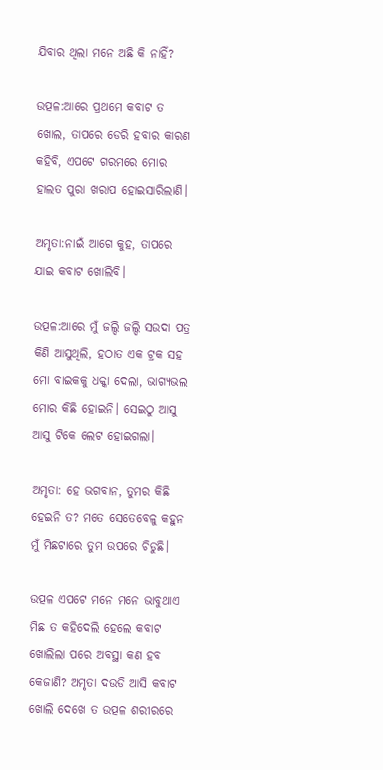ଯିବାର ଥିଲା ମନେ ଅଛି କି ନାହିଁ?

ଉତ୍ପଳ:ଆରେ ପ୍ରଥମେ କବାଟ ତ ଖୋଲ, ତାପରେ ଡେରି ହବାର କାରଣ କହିବି, ଏପଟେ ଗରମରେ ମୋର ହାଲତ ପୁରା ଖରାପ ହୋଇସାରିଲାଣି।

ଅମୃତା:ନାଇଁ ଆଗେ କୁହ, ତାପରେ ଯାଇ କବାଟ ଖୋଲିବି।

ଉତ୍ପଳ:ଆରେ ମୁଁ ଜଲ୍ଦି ଜଲ୍ଦି ସଉଦା ପତ୍ର କିଣି ଆସୁଥିଲି, ହଠାତ ଏକ ଟ୍ରକ ସହ ମୋ ବାଇକକୁ ଧକ୍କା ଦେଲା, ଭାଗ୍ୟଭଲ ମୋର କିଛି ହୋଇନି। ସେଇଠୁ ଆସୁ ଆସୁ ଟିକେ ଲେଟ ହୋଇଗଲା।

ଅମୃତା: ହେ ଭଗବାନ, ତୁମର କିଛି ହେଇନି ତ? ମତେ ସେତେବେଳୁ କହୁନ ମୁଁ ମିଛଟାରେ ତୁମ ଉପରେ ଚିଡୁଛି।

ଉତ୍ପଳ ଏପଟେ ମନେ ମନେ ଭାବୁଥାଏ ମିଛ ତ କହିଦେଲି ହେଲେ କବାଟ ଖୋଲିଲା ପରେ ଅବସ୍ଥା କଣ ହବ କେଜାଣି? ଅମୃତା ଦଉଡି ଆସି କବାଟ ଖୋଲି ଦେଖେ ତ ଉତ୍ପଳ ଶରୀରରେ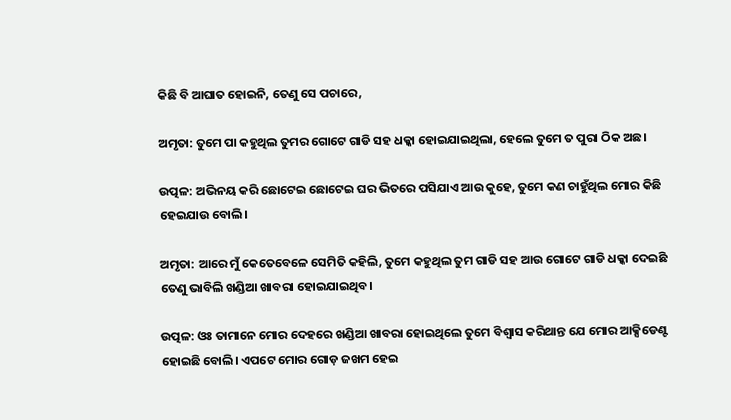କିଛି ବି ଆଘାତ ହୋଇନି, ତେଣୁ ସେ ପଚାରେ,

ଅମୃତା: ତୁମେ ପା କହୁଥିଲ ତୁମର ଗୋଟେ ଗାଡି ସହ ଧକ୍କା ହୋଇଯାଇଥିଲା, ହେଲେ ତୁମେ ତ ପୁରା ଠିକ ଅଛ।

ଉତ୍ପଳ: ଅଭିନୟ କରି ଛୋଟେଇ ଛୋଟେଇ ଘର ଭିତରେ ପସିଯାଏ ଆଉ କୁହେ, ତୁମେ କଣ ଚାହୁଁଥିଲ ମୋର କିଛି ହେଇଯାଉ ବୋଲି।

ଅମୃତା: ଆରେ ମୁଁ କେତେବେଳେ ସେମିତି କହିଲି, ତୁମେ କହୁଥିଲ ତୁମ ଗାଡି ସହ ଆଉ ଗୋଟେ ଗାଡି ଧକ୍କା ଦେଇଛି ତେଣୁ ଭାବିଲି ଖଣ୍ଡିଆ ଖାବରା ହୋଇଯାଇଥିବ।

ଉତ୍ପଳ: ଓଃ ତାମାନେ ମୋର ଦେହରେ ଖଣ୍ଡିଆ ଖାବରା ହୋଇଥିଲେ ତୁମେ ବିଶ୍ୱାସ କରିଥାନ୍ତ ଯେ ମୋର ଆକ୍ସିଡେଣ୍ଟ ହୋଇଛି ବୋଲି। ଏପଟେ ମୋର ଗୋଡ଼ ଜଖମ ହେଇ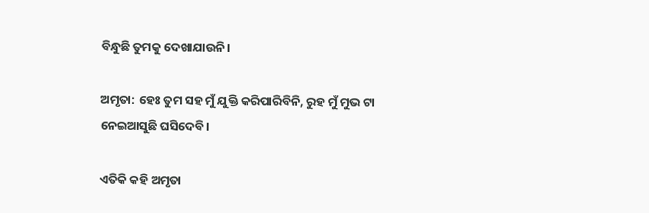ବିନ୍ଧୁଛି ତୁମକୁ ଦେଖାଯାଉନି।

ଅମୃତା: ହେଃ ତୁମ ସହ ମୁଁ ଯୁକ୍ତି କରିପାରିବିନି, ରୁହ ମୁଁ ମୁଭ ଟା ନେଇଆସୁଛି ଘସିଦେବି।

ଏତିକି କହି ଅମୃତା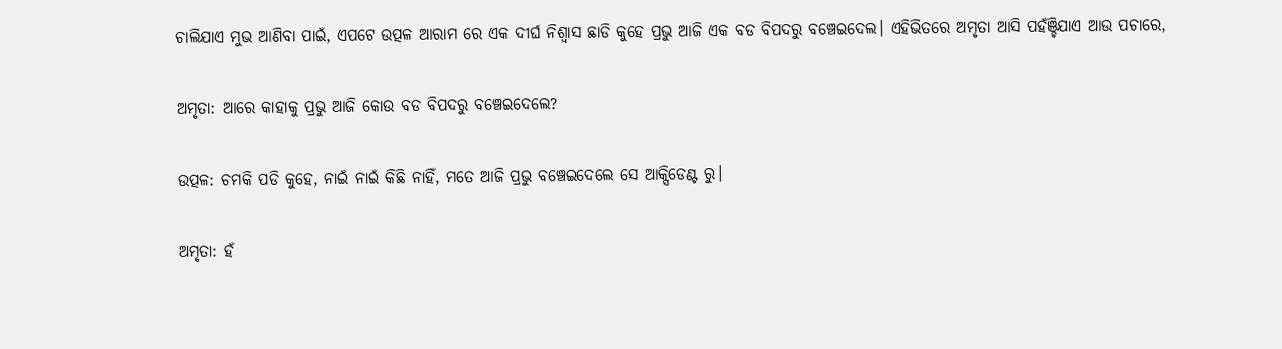ଚାଲିଯାଏ ମୁଭ ଆଣିବା ପାଇଁ, ଏପଟେ ଉତ୍ପଳ ଆରାମ ରେ ଏକ ଦୀର୍ଘ ନିଶ୍ଵାସ ଛାଡି କୁହେ ପ୍ରଭୁ ଆଜି ଏକ ବଡ ବିପଦରୁ ବଞ୍ଚେଇଦେଲ। ଏହିଭିତରେ ଅମୃତା ଆସି ପହଁଞ୍ଚିଯାଏ ଆଉ ପଚାରେ,

ଅମୃତା: ଆରେ କାହାକୁ ପ୍ରଭୁ ଆଜି କୋଉ ବଡ ବିପଦରୁ ବଞ୍ଚେଇଦେଲେ?

ଉତ୍ପଳ: ଚମକି ପଡି କୁହେ, ନାଇଁ ନାଇଁ କିଛି ନାହିଁ, ମତେ ଆଜି ପ୍ରଭୁ ବଞ୍ଚେଇଦେଲେ ସେ ଆକ୍ସିଡେଣ୍ଟ ରୁ।

ଅମୃତା: ହଁ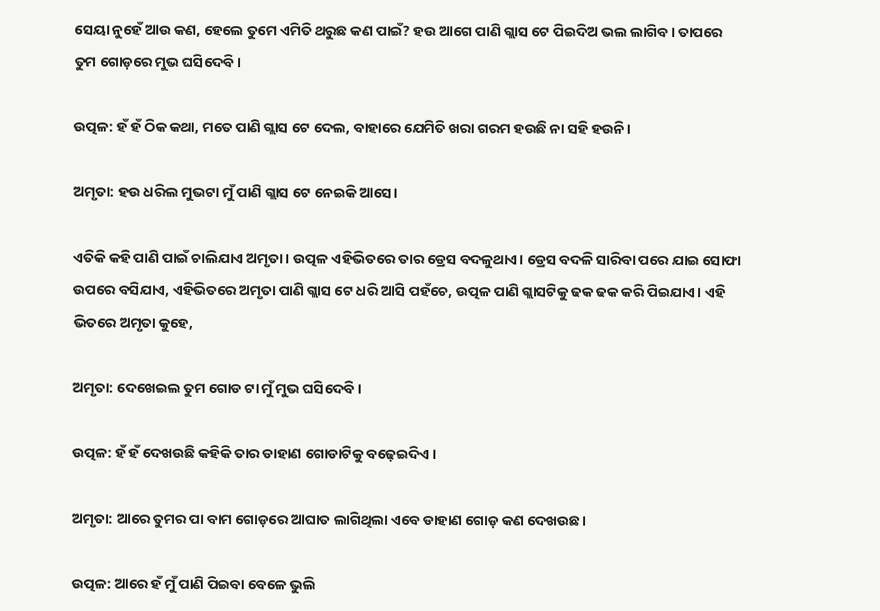ସେୟା ନୁହେଁ ଆଉ କଣ, ହେଲେ ତୁମେ ଏମିତି ଥରୁଛ କଣ ପାଇଁ? ହଉ ଆଗେ ପାଣି ଗ୍ଲାସ ଟେ ପିଇଦିଅ ଭଲ ଲାଗିବ। ତାପରେ ତୁମ ଗୋଡ଼ରେ ମୁଭ ଘସିଦେବି।

ଉତ୍ପଳ: ହଁ ହଁ ଠିକ କଥା, ମତେ ପାଣି ଗ୍ଲାସ ଟେ ଦେଲ, ବାହାରେ ଯେମିତି ଖରା ଗରମ ହଉଛି ନା ସହି ହଉନି।

ଅମୃତା: ହଉ ଧରିଲ ମୁଭଟା ମୁଁ ପାଣି ଗ୍ଲାସ ଟେ ନେଇକି ଆସେ।

ଏତିକି କହି ପାଣି ପାଇଁ ଚାଲିଯାଏ ଅମୃତା। ଉତ୍ପଳ ଏହିଭିତରେ ତାର ଡ୍ରେସ ବଦଳୁଥାଏ। ଡ୍ରେସ ବଦଳି ସାରିବା ପରେ ଯାଇ ସୋଫା ଉପରେ ବସିଯାଏ, ଏହିଭିତରେ ଅମୃତା ପାଣି ଗ୍ଲାସ ଟେ ଧରି ଆସି ପହଁଚେ, ଉତ୍ପଳ ପାଣି ଗ୍ଲାସଟିକୁ ଢକ ଢକ କରି ପିଇଯାଏ। ଏହି ଭିତରେ ଅମୃତା କୁହେ,

ଅମୃତା: ଦେଖେଇଲ ତୁମ ଗୋଡ ଟା ମୁଁ ମୁଭ ଘସିଦେବି।

ଉତ୍ପଳ: ହଁ ହଁ ଦେଖଉଛି କହିକି ତାର ଡାହାଣ ଗୋଡାଟିକୁ ବଢ଼େଇଦିଏ ।

ଅମୃତା: ଆରେ ତୁମର ପା ବାମ ଗୋଡ଼ରେ ଆଘାତ ଲାଗିଥିଲା ଏବେ ଡାହାଣ ଗୋଡ଼ କଣ ଦେଖଉଛ।

ଉତ୍ପଳ: ଆରେ ହଁ ମୁଁ ପାଣି ପିଇବା ବେଳେ ଭୁଲି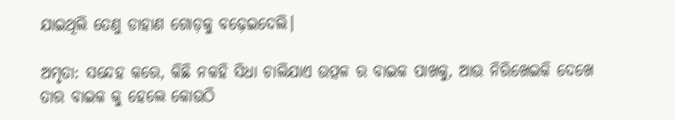ଯାଇଥିଲି ତେଣୁ ଡାହାଣ ଗୋଡ଼କୁ ବଢ଼େଇଦେଲି।

ଅମୃତା: ସନ୍ଦେହ କରେ, କିଛି ନକହି ସିଧା ଚାଲିଯାଏ ଉତ୍ପଳ ର ବାଇକ ପାଖକୁ, ଆଉ ନିରିଖେଇକି ଦେଖେ ତାର ବାଇକ କୁ ହେଲେ କୋଉଠି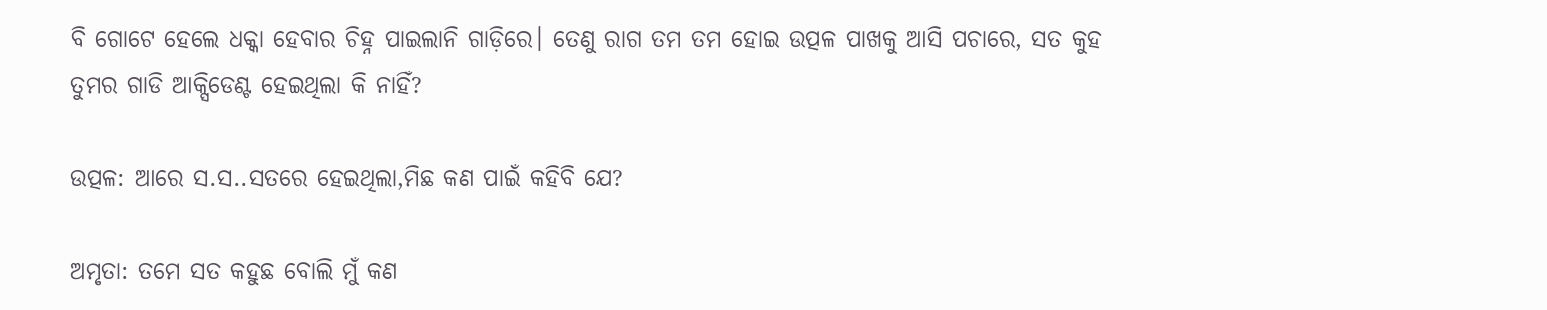ବି ଗୋଟେ ହେଲେ ଧକ୍କା ହେବାର ଚିହ୍ନ ପାଇଲାନି ଗାଡ଼ିରେ। ତେଣୁ ରାଗ ତମ ତମ ହୋଇ ଉତ୍ପଳ ପାଖକୁ ଆସି ପଚାରେ, ସତ କୁହ ତୁମର ଗାଡି ଆକ୍ସିଡେଣ୍ଟ ହେଇଥିଲା କି ନାହିଁ?

ଉତ୍ପଳ: ଆରେ ସ.ସ..ସତରେ ହେଇଥିଲା,ମିଛ କଣ ପାଇଁ କହିବି ଯେ?

ଅମୃତା: ତମେ ସତ କହୁଛ ବୋଲି ମୁଁ କଣ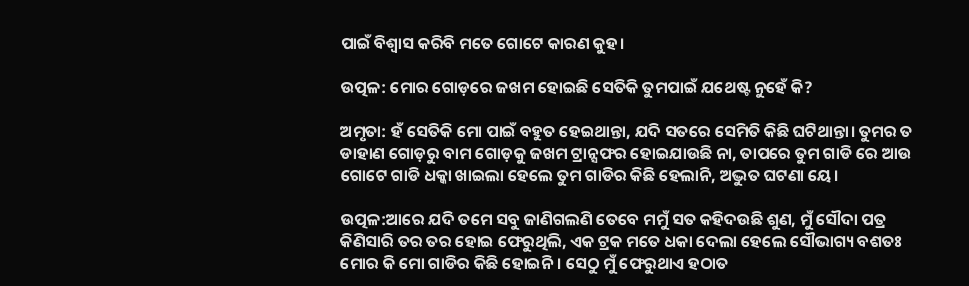ପାଇଁ ବିଶ୍ୱାସ କରିବି ମତେ ଗୋଟେ କାରଣ କୁହ।

ଉତ୍ପଳ: ମୋର ଗୋଡ଼ରେ ଜଖମ ହୋଇଛି ସେତିକି ତୁମପାଇଁ ଯଥେଷ୍ଟ ନୁହେଁ କି?

ଅମୃତା: ହଁ ସେତିକି ମୋ ପାଇଁ ବହୁତ ହେଇଥାନ୍ତା, ଯଦି ସତରେ ସେମିତି କିଛି ଘଟିଥାନ୍ତା। ତୁମର ତ ଡାହାଣ ଗୋଡ଼ରୁ ବାମ ଗୋଡ଼କୁ ଜଖମ ଟ୍ରାନ୍ସଫର ହୋଇଯାଉଛି ନା, ତାପରେ ତୁମ ଗାଡି ରେ ଆଉ ଗୋଟେ ଗାଡି ଧକ୍କା ଖାଇଲା ହେଲେ ତୁମ ଗାଡିର କିଛି ହେଲାନି, ଅଦ୍ଭୁତ ଘଟଣା ୟେ।

ଉତ୍ପଳ:ଆରେ ଯଦି ତମେ ସବୁ ଜାଣିଗଲଣି ତେବେ ମମୁଁ ସତ କହିଦଉଛି ଶୁଣ, ମୁଁ ସୌଦା ପତ୍ର କିଣିସାରି ତର ତର ହୋଇ ଫେରୁଥିଲି, ଏକ ଟ୍ରକ ମତେ ଧକା ଦେଲା ହେଲେ ସୌଭାଗ୍ୟ ବଶତଃ ମୋର କି ମୋ ଗାଡିର କିଛି ହୋଇନି। ସେଠୁ ମୁଁ ଫେରୁଥାଏ ହଠାତ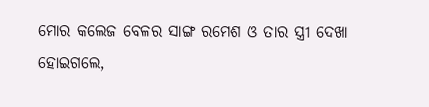ମୋର କଲେଜ ବେଳର ସାଙ୍ଗ ରମେଶ ଓ ତାର ସ୍ତ୍ରୀ ଦେଖା ହୋଇଗଲେ,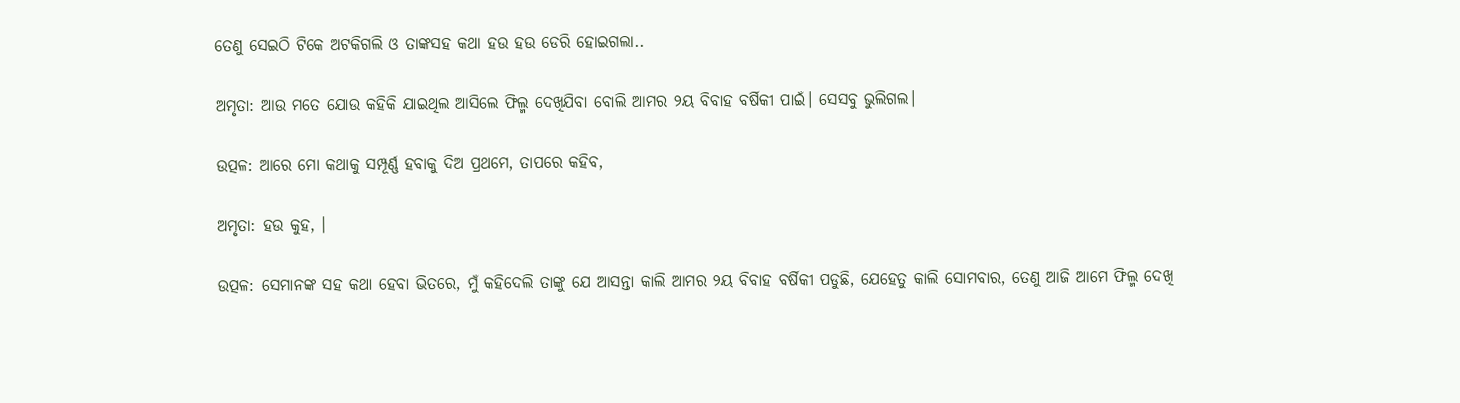ତେଣୁ ସେଇଠି ଟିକେ ଅଟକିଗଲି ଓ ତାଙ୍କସହ କଥା ହଉ ହଉ ଡେରି ହୋଇଗଲା..

ଅମୃତା: ଆଉ ମତେ ଯୋଉ କହିକି ଯାଇଥିଲ ଆସିଲେ ଫିଲ୍ମ ଦେଖିଯିବା ବୋଲି ଆମର ୨ୟ ବିବାହ ବର୍ଷିକୀ ପାଇଁ। ସେସବୁ ଭୁଲିଗଲ।

ଉତ୍ପଳ: ଆରେ ମୋ କଥାକୁ ସମ୍ପୂର୍ଣ୍ଣ ହବାକୁ ଦିଅ ପ୍ରଥମେ, ତାପରେ କହିବ,

ଅମୃତା: ହଉ କୁହ, ।

ଉତ୍ପଳ: ସେମାନଙ୍କ ସହ କଥା ହେବା ଭିତରେ, ମୁଁ କହିଦେଲି ତାଙ୍କୁ ଯେ ଆସନ୍ତା କାଲି ଆମର ୨ୟ ବିବାହ ବର୍ଷିକୀ ପଡୁଛି, ଯେହେତୁ କାଲି ସୋମବାର, ତେଣୁ ଆଜି ଆମେ ଫିଲ୍ମ ଦେଖି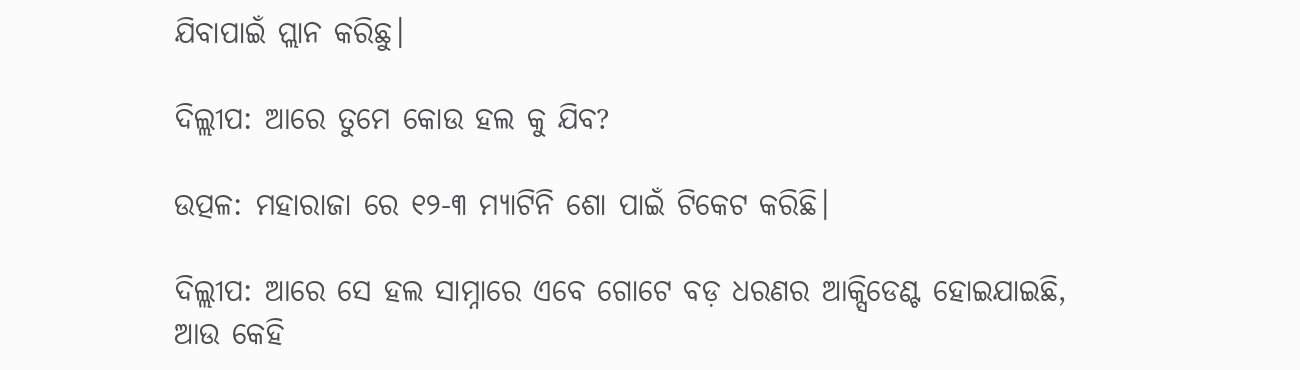ଯିବାପାଇଁ ପ୍ଲାନ କରିଛୁ।

ଦିଲ୍ଲୀପ: ଆରେ ତୁମେ କୋଉ ହଲ କୁ ଯିବ?

ଉତ୍ପଳ: ମହାରାଜା ରେ ୧୨-୩ ମ୍ୟାଟିନି ଶୋ ପାଇଁ ଟିକେଟ କରିଛି।

ଦିଲ୍ଲୀପ: ଆରେ ସେ ହଲ ସାମ୍ନାରେ ଏବେ ଗୋଟେ ବଡ଼ ଧରଣର ଆକ୍ସିଡେଣ୍ଟ ହୋଇଯାଇଛି, ଆଉ କେହି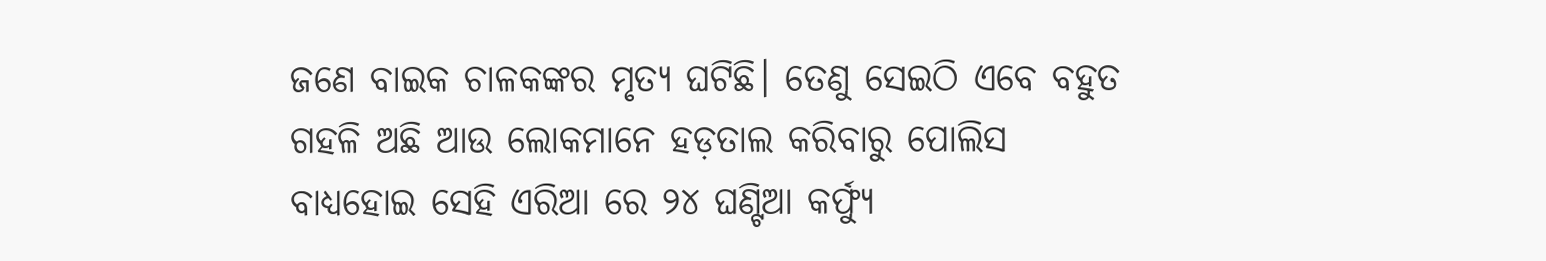ଜଣେ ବାଇକ ଚାଳକଙ୍କର ମୃତ୍ୟ ଘଟିଛି। ତେଣୁ ସେଇଠି ଏବେ ବହୁତ ଗହଳି ଅଛି ଆଉ ଲୋକମାନେ ହଡ଼ତାଲ କରିବାରୁ ପୋଲିସ ବାଧ୍ୟହୋଇ ସେହି ଏରିଆ ରେ ୨୪ ଘଣ୍ଟିଆ କର୍ଫ୍ୟୁ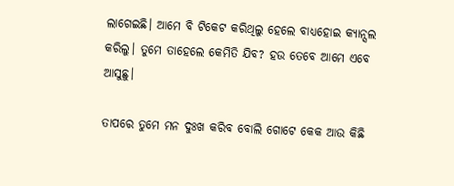ଲାଗେଇଛି। ଆମେ ବି ଟିକେଟ କରିଥିଲୁ ହେଲେ ବାଧ୍ୟହୋଇ କ୍ୟାନ୍ସଲ କରିଲୁ। ତୁମେ ତାହେଲେ କେମିତି ଯିବ? ହଉ ତେବେ ଆମେ ଏବେ ଆସୁଛୁ।

ତାପରେ ତୁମେ ମନ ଦୁଃଖ କରିବ ବୋଲି ଗୋଟେ କେକ ଆଉ କିଛି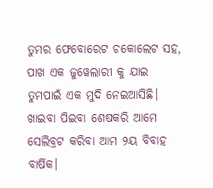ତୁମର ଫେବୋରେଟ ଚକୋଲେଟ ସହ, ପାଖ ଏକ ଜୁୱେଲାରୀ କୁ ଯାଇ ତୁମପାଇଁ ଏକ ମୁଦି ନେଇଆସିଛି। ଖାଇବା ପିଇବା ଶେଷକରି ଆମେ ସେଲିବ୍ରଟ କରିବା ଆମ ୨ୟ ବିବାହ ବାର୍ଷିକ।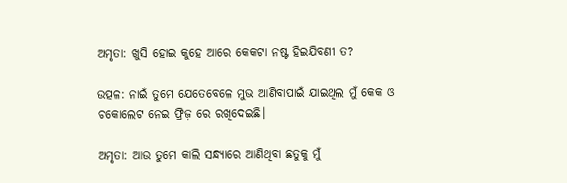ଅମୃତା: ଖୁସି ହୋଇ କୁହେ ଆରେ କେକଟା ନଷ୍ଟ ହିଇଯିବଣୀ ତ?

ଉତ୍ପଳ: ନାଇଁ ତୁମେ ଯେତେବେଳେ ମୁଭ ଆଣିବାପାଇଁ ଯାଇଥିଲ ମୁଁ କେକ ଓ ଚକୋଲେଟ ନେଇ ଫ୍ରିଜ଼ ରେ ରଖିଦେଇଛି।

ଅମୃତା: ଆଉ ତୁମେ କାଲି ସନ୍ଧ୍ୟାରେ ଆଣିଥିବା ଛତୁକୁ ମୁଁ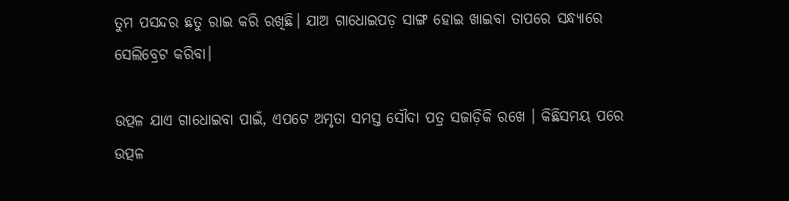ତୁମ ପସନ୍ଦର ଛତୁ ରାଇ କରି ରଖିଛି। ଯାଅ ଗାଧୋଇପଡ଼ ସାଙ୍ଗ ହୋଇ ଖାଇବା ତାପରେ ସନ୍ଧ୍ୟାରେ ସେଲିବ୍ରେଟ କରିବା।

ଉତ୍ପଳ ଯାଏ ଗାଧୋଇବା ପାଇଁ, ଏପଟେ ଅମୃତା ସମସ୍ତ ସୌଦା ପତ୍ର ସଜାଡ଼ିକି ରଖେ । କିଛିସମୟ ପରେ ଉତ୍ପଳ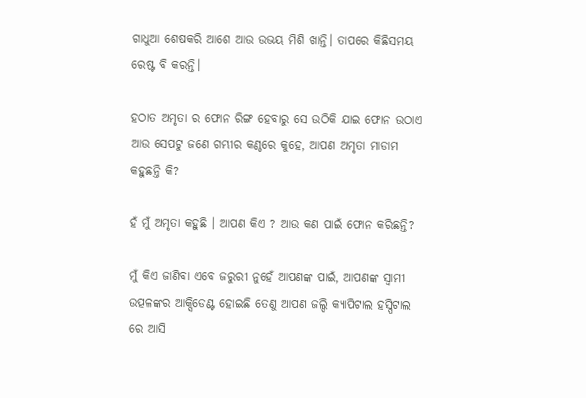ଗାଧୁଆ ଶେଷକରି ଆଶେ ଆଉ ଉଭୟ ମିଶି ଖାନ୍ତି। ତାପରେ କିଛିସମୟ ରେଷ୍ଟ ବି କରନ୍ତି।

ହଠାତ ଅମୃତା ର ଫୋନ ରିଙ୍ଗ ହେବାରୁ ସେ ଉଠିକି ଯାଇ ଫୋନ ଉଠାଏ ଆଉ ସେପଟୁ ଜଣେ ଗମ୍ଭୀର କଣ୍ଠରେ କୁହେ, ଆପଣ ଅମୃତା ମାଡାମ କହୁଛନ୍ତି କି?

ହଁ ମୁଁ ଅମୃତା କହୁଛି । ଆପଣ କିଏ ? ଆଉ କଣ ପାଇଁ ଫୋନ କରିଛନ୍ତି?

ମୁଁ କିଏ ଜାଣିବା ଏବେ ଜରୁରୀ ନୁହେଁ ଆପଣଙ୍କ ପାଇଁ, ଆପଣଙ୍କ ସ୍ୱାମୀ ଉତ୍ପଳଙ୍କର ଆକ୍ସିଡେଣ୍ଟ ହୋଇଛି ତେଣୁ ଆପଣ ଜଲ୍ଦି କ୍ୟାପିଟାଲ ହସ୍ପିଟାଲ ରେ ଆସି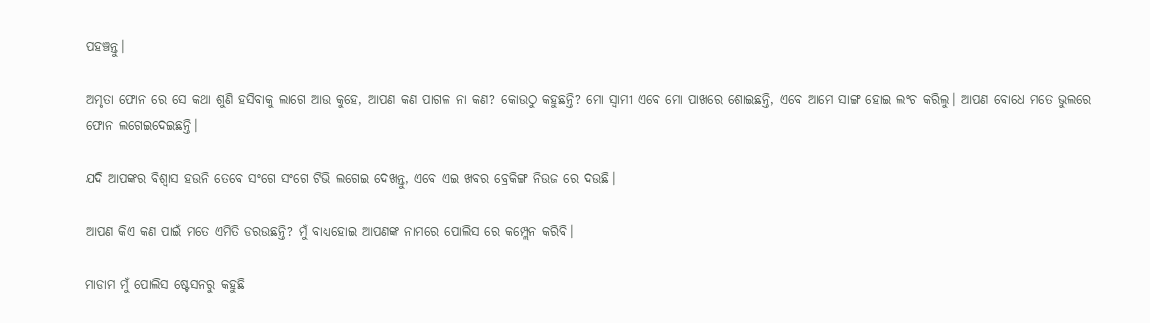ପହଞ୍ଚନ୍ତୁ।

ଅମୃତା ଫୋନ ରେ ସେ କଥା ଶୁଣି ହସିବାକୁ ଲାଗେ ଆଉ କୁହେ, ଆପଣ କଣ ପାଗଳ ନା କଣ? କୋଉଠୁ କହୁଛନ୍ତି? ମୋ ସ୍ୱାମୀ ଏବେ ମୋ ପାଖରେ ଶୋଇଛନ୍ତି, ଏବେ ଆମେ ସାଙ୍ଗ ହୋଇ ଲଂଚ କରିଲୁ। ଆପଣ ବୋଧେ ମତେ ଭୁଲରେ ଫୋନ ଲଗେଇଦେଇଛନ୍ତି।

ଯଦି ଆପଙ୍କର ବିଶ୍ୱାସ ହଉନି ତେବେ ସଂଗେ ସଂଗେ ଟିଭି ଲଗେଇ ଦେଖନ୍ତୁ, ଏବେ ଏଇ ଖବର ବ୍ରେକିଙ୍ଗ ନିଉଜ ରେ ଦଉଛି।

ଆପଣ କିଏ କଣ ପାଇଁ ମତେ ଏମିତି ଡରଉଛନ୍ତି? ମୁଁ ବାଧ୍ୟହୋଇ ଆପଣଙ୍କ ନାମରେ ପୋଲିସ ରେ କମ୍ପ୍ଲେନ କରିବି।

ମାଡାମ ମୁଁ ପୋଲିସ ଷ୍ଟେସନରୁ କହୁଛି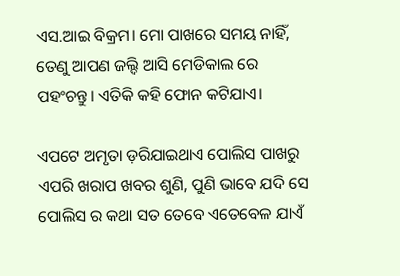ଏସ.ଆଇ ବିକ୍ରମ। ମୋ ପାଖରେ ସମୟ ନାହିଁ, ତେଣୁ ଆପଣ ଜଲ୍ଦି ଆସି ମେଡିକାଲ ରେ ପହଂଚନ୍ତୁ। ଏତିକି କହି ଫୋନ କଟିଯାଏ।

ଏପଟେ ଅମୃତା ଡ଼ରିଯାଇଥାଏ ପୋଲିସ ପାଖରୁ ଏପରି ଖରାପ ଖବର ଶୁଣି, ପୁଣି ଭାବେ ଯଦି ସେ ପୋଲିସ ର କଥା ସତ ତେବେ ଏତେବେଳ ଯାଏଁ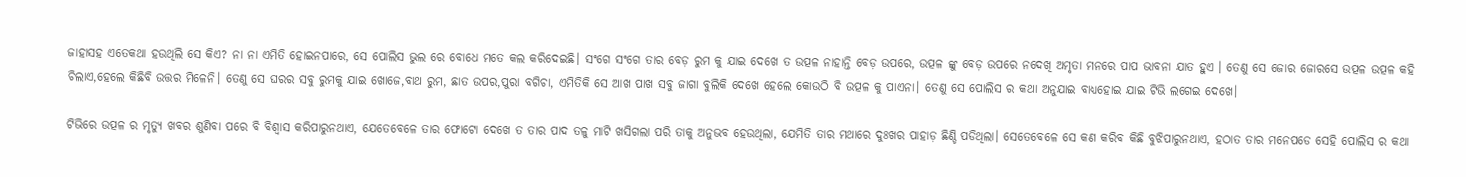ଜାହାସହ ଏତେକଥା ହଉଥିଲି ସେ କିଏ? ନା ନା ଏମିତି ହୋଇନପାରେ, ସେ ପୋଲିସ ଭୁଲ ରେ ବୋଧେ ମତେ କଲ କରିଦେଇଛି। ସଂଗେ ସଂଗେ ତାର ବେଡ଼ ରୁମ କୁ ଯାଇ ଦେଖେ ତ ଉତ୍ପଳ ନାହାନ୍ତି ବେଡ଼ ଉପରେ, ଉତ୍ପଳ ଙ୍କୁ ବେଡ଼ ଉପରେ ନଦେଖି ଅମୃତା ମନରେ ପାପ ଭାବନା ଯାତ ହୁଏ । ତେଣୁ ସେ ଜୋର ଜୋରସେ ଉତ୍ପଳ ଉତ୍ପଳ କହି ଚିଲାଏ,ହେଲେ କିଛିବି ଉତ୍ତର ମିଳେନି। ତେଣୁ ସେ ଘରର ସବୁ ରୁମକୁ ଯାଇ ଖୋଜେ,ବାଥ ରୁମ, ଛାତ ଉପର,ପୁରା ବଗିଚା, ଏମିତିକି ସେ ଆଖ ପାଖ ସବୁ ଜାଗା ବୁଲିକି ଦେଖେ ହେଲେ କୋଉଠି ବି ଉତ୍ପଳ କୁ ପାଏନା। ତେଣୁ ସେ ପୋଲିସ ର କଥା ଅନୁଯାଇ ବାଧ୍ୟହୋଇ ଯାଇ ଟିଭି ଲଗେଇ ଦେଖେ।

ଟିଭିରେ ଉତ୍ପଳ ର ମୃତ୍ୟୁ ଖବର ଶୁଣିବା ପରେ ବି ବିଶ୍ୱାସ କରିପାରୁନଥାଏ, ଯେତେବେଳେ ତାର ଫୋଟୋ ଦେଖେ ତ ତାର ପାଦ ତଳୁ ମାଟି ଖସିଗଲା ପରି ତାକୁ ଅନୁଭବ ହେଉଥିଲା, ଯେମିତି ତାର ମଥାରେ ଦୁଃଖର ପାହାଡ଼ ଛିଣ୍ଡି ପଡିଥିଲା। ସେତେବେଳେ ସେ କଣ କରିବ କିଛି ବୁଝିପାରୁନଥାଏ, ହଠାତ ତାର ମନେପଡେ ସେହି ପୋଲିସ ର କଥା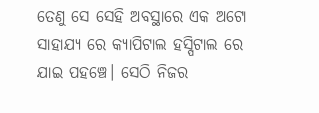ତେଣୁ ସେ ସେହି ଅବସ୍ଥାରେ ଏକ ଅଟୋ ସାହାଯ୍ୟ ରେ କ୍ୟାପିଟାଲ ହସ୍ପିଟାଲ ରେ ଯାଇ ପହଞ୍ଚେ। ସେଠି ନିଜର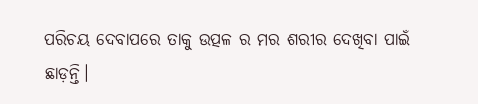ପରିଚୟ ଦେବାପରେ ତାକୁ ଉତ୍ପଳ ର ମର ଶରୀର ଦେଖିବା ପାଇଁ ଛାଡ଼ନ୍ତି।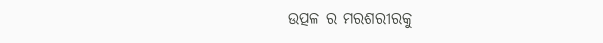ଉତ୍ପଳ ର ମରଶରୀରକୁ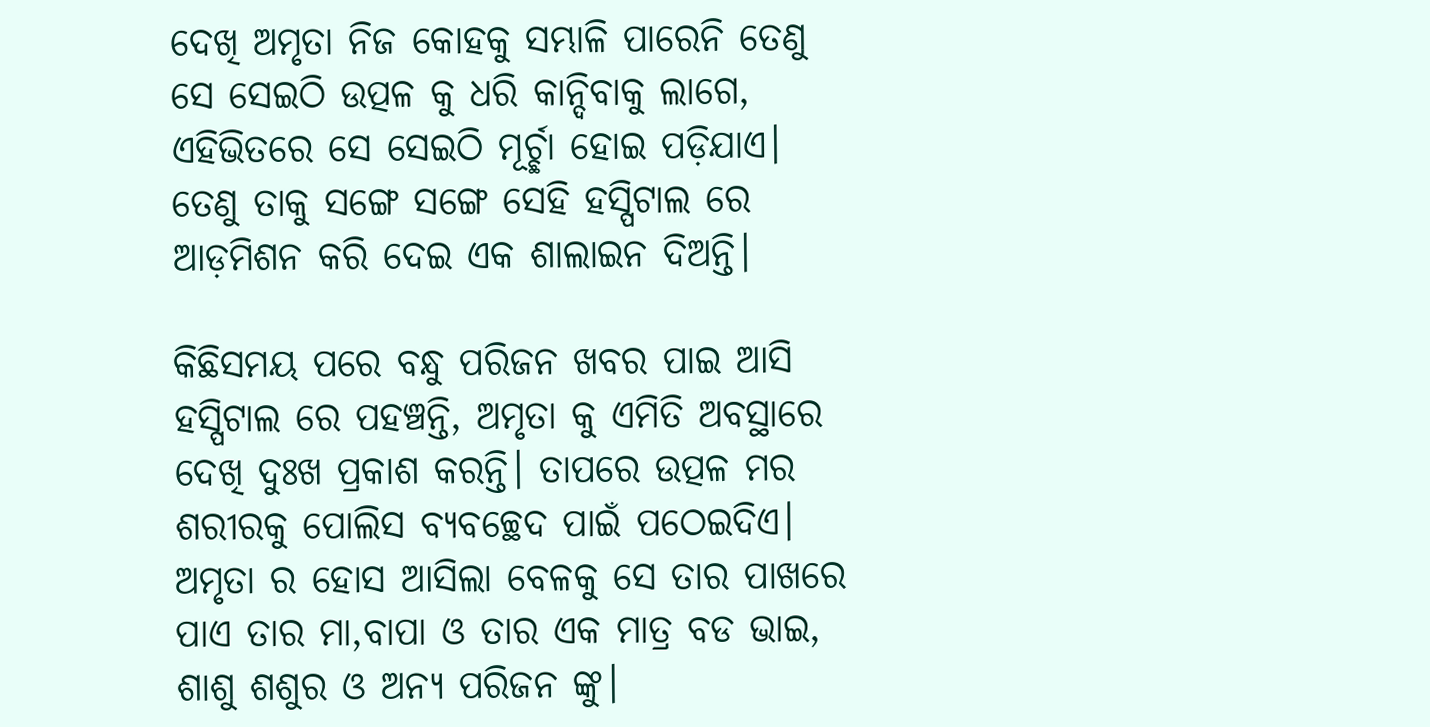ଦେଖି ଅମୃତା ନିଜ କୋହକୁ ସମ୍ଭାଳି ପାରେନି ତେଣୁ ସେ ସେଇଠି ଉତ୍ପଳ କୁ ଧରି କାନ୍ଦିବାକୁ ଲାଗେ, ଏହିଭିତରେ ସେ ସେଇଠି ମୂର୍ଚ୍ଛା ହୋଇ ପଡ଼ିଯାଏ। ତେଣୁ ତାକୁ ସଙ୍ଗେ ସଙ୍ଗେ ସେହି ହସ୍ପିଟାଲ ରେ ଆଡ଼ମିଶନ କରି ଦେଇ ଏକ ଶାଲାଇନ ଦିଅନ୍ତି।

କିଛିସମୟ ପରେ ବନ୍ଧୁ ପରିଜନ ଖବର ପାଇ ଆସି ହସ୍ପିଟାଲ ରେ ପହଞ୍ଚନ୍ତି, ଅମୃତା କୁ ଏମିତି ଅବସ୍ଥାରେ ଦେଖି ଦୁଃଖ ପ୍ରକାଶ କରନ୍ତି। ତାପରେ ଉତ୍ପଳ ମର ଶରୀରକୁ ପୋଲିସ ବ୍ୟବଚ୍ଛେଦ ପାଇଁ ପଠେଇଦିଏ। ଅମୃତା ର ହୋସ ଆସିଲା ବେଳକୁ ସେ ତାର ପାଖରେ ପାଏ ତାର ମା,ବାପା ଓ ତାର ଏକ ମାତ୍ର ବଡ ଭାଇ, ଶାଶୁ ଶଶୁର ଓ ଅନ୍ୟ ପରିଜନ ଙ୍କୁ।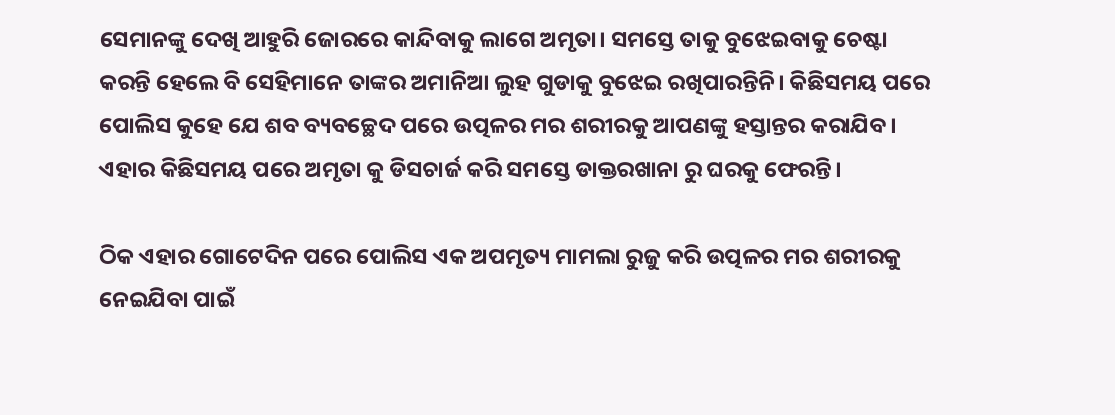ସେମାନଙ୍କୁ ଦେଖି ଆହୁରି ଜୋରରେ କାନ୍ଦିବାକୁ ଲାଗେ ଅମୃତା। ସମସ୍ତେ ତାକୁ ବୁଝେଇବାକୁ ଚେଷ୍ଟା କରନ୍ତି ହେଲେ ବି ସେହିମାନେ ତାଙ୍କର ଅମାନିଆ ଲୁହ ଗୁଡାକୁ ବୁଝେଇ ରଖିପାରନ୍ତିନି। କିଛିସମୟ ପରେ ପୋଲିସ କୁହେ ଯେ ଶବ ବ୍ୟବଚ୍ଛେଦ ପରେ ଉତ୍ପଳର ମର ଶରୀରକୁ ଆପଣଙ୍କୁ ହସ୍ତାନ୍ତର କରାଯିବ। ଏହାର କିଛିସମୟ ପରେ ଅମୃତା କୁ ଡିସଚାର୍ଜ କରି ସମସ୍ତେ ଡାକ୍ତରଖାନା ରୁ ଘରକୁ ଫେରନ୍ତି।

ଠିକ ଏହାର ଗୋଟେଦିନ ପରେ ପୋଲିସ ଏକ ଅପମୃତ୍ୟ ମାମଲା ରୁଜୁ କରି ଉତ୍ପଳର ମର ଶରୀରକୁ ନେଇଯିବା ପାଇଁ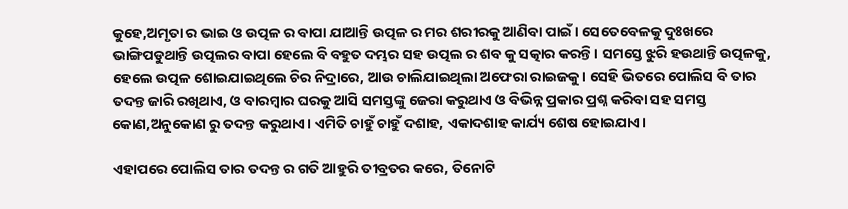କୁହେ,ଅମୃତା ର ଭାଇ ଓ ଉତ୍ପଳ ର ବାପା ଯାଆନ୍ତି ଉତ୍ପଳ ର ମର ଶରୀରକୁ ଆଣିବା ପାଇଁ। ସେତେବେଳକୁ ଦୁଃଖରେ ଭାଙ୍ଗିପଡୁଥାନ୍ତି ଉତ୍ପଲର ବାପା ହେଲେ ବି ବହୁତ ଦମ୍ଭର ସହ ଉତ୍ପଲ ର ଶବ କୁ ସତ୍କାର କରନ୍ତି। ସମସ୍ତେ ଝୁରି ହଉଥାନ୍ତି ଉତ୍ପଳକୁ, ହେଲେ ଉତ୍ପଳ ଶୋଇଯାଇଥିଲେ ଚିର ନିଦ୍ରାରେ, ଆଉ ଚାଲିଯାଇଥିଲା ଅଫେରା ରାଇଜକୁ। ସେହି ଭିତରେ ପୋଲିସ ବି ତାର ତଦନ୍ତ ଜାରି ରଖିଥାଏ, ଓ ବାରମ୍ବାର ଘରକୁ ଆସି ସମସ୍ତଙ୍କୁ ଜେରା କରୁଥାଏ ଓ ବିଭିନ୍ନ ପ୍ରକାର ପ୍ରଶ୍ନ କରିବା ସହ ସମସ୍ତ କୋଣ,ଅନୁକୋଣ ରୁ ତଦନ୍ତ କରୁଥାଏ। ଏମିତି ଚାହୁଁ ଚାହୁଁ ଦଶାହ, ଏକାଦଶାହ କାର୍ଯ୍ୟ ଶେଷ ହୋଇଯାଏ।

ଏହାପରେ ପୋଲିସ ତାର ତଦନ୍ତ ର ଗତି ଆହୁରି ତୀବ୍ରତର କରେ, ତିନୋଟି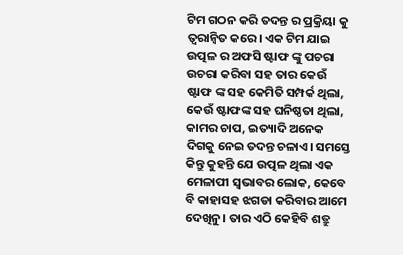ଟିମ ଗଠନ କରି ତଦନ୍ତ ର ପ୍ରକ୍ରିୟା କୁ ତ୍ୱରାନ୍ୱିତ କରେ। ଏକ ଟିମ ଯାଇ ଉତ୍ପଳ ର ଅଫସି ଷ୍ଟାଫ ଙ୍କୁ ପଚରା ଉଚରା କରିବା ସହ ତାର କେଉଁ ଷ୍ଟାଫ ଙ୍କ ସହ କେମିତି ସମ୍ପର୍କ ଥିଲା, କେଉଁ ଷ୍ଟାଫଙ୍କ ସହ ଘନିଷ୍ଠତା ଥିଲା, କାମର ଚାପ, ଇତ୍ୟାଦି ଅନେକ ଦିଗକୁ ନେଇ ତଦନ୍ତ ଚଳାଏ। ସମସ୍ତେ କିନ୍ତୁ କୁହନ୍ତି ଯେ ଉତ୍ପଳ ଥିଲା ଏକ ମେଳାପୀ ସ୍ୱଭାବର ଲୋକ, କେବେ ବି କାହାସହ ଝଗଡା କରିବାର ଆମେ ଦେଖିନୁ। ତାର ଏଠି କେହିବି ଶତ୍ରୁ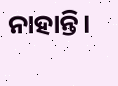ନାହାନ୍ତି।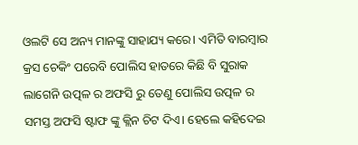ଓଲଟି ସେ ଅନ୍ୟ ମାନଙ୍କୁ ସାହାଯ୍ୟ କରେ। ଏମିତି ବାରମ୍ବାର କ୍ରସ ଚେକିଂ ପରେବି ପୋଲିସ ହାତରେ କିଛି ବି ସୁରାକ ଲାଗେନି ଉତ୍ପଳ ର ଅଫସି ରୁ ତେଣୁ ପୋଲିସ ଉତ୍ପଳ ର ସମସ୍ତ ଅଫସି ଷ୍ଟାଫ ଙ୍କୁ କ୍ଲିନ ଚିଟ ଦିଏ। ହେଲେ କହିଦେଇ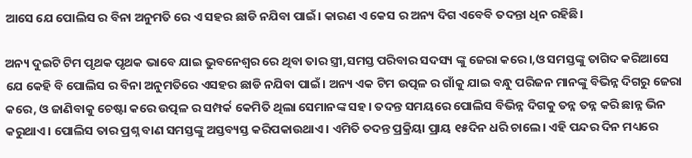ଆସେ ଯେ ପୋଲିସ ର ବିନା ଅନୁମତି ରେ ଏ ସହର ଛାଡି ନଯିବା ପାଇଁ। କାରଣ ଏ କେସ ର ଅନ୍ୟ ଦିଗ ଏବେବି ତଦନ୍ତା ଧିନ ରହିଛି।

ଅନ୍ୟ ଦୁଇଟି ଟିମ ପୃଥକ ପୃଥକ ଭାବେ ଯାଇ ଭୁବନେଶ୍ୱର ରେ ଥିବା ତାର ସ୍ତ୍ରୀ,ସମସ୍ତ ପରିବାର ସଦସ୍ୟ ଙ୍କୁ ଜେରା କରେ।,ଓ ସମସ୍ତଙ୍କୁ ତାଗିଦ କରିଆସେ ଯେ କେହି ବି ପୋଲିସ ର ବିନା ଅନୁମତିରେ ଏସହର ଛାଡି ନଯିବା ପାଇଁ। ଅନ୍ୟ ଏକ ଟିମ ଉତ୍ପଳ ର ଗାଁକୁ ଯାଇ ବନ୍ଧୁ ପରିଜନ ମାନଙ୍କୁ ବିଭିନ୍ନ ଦିଗରୁ ଜେରା କରେ, ଓ ଜାଣିବାକୁ ଚେଷ୍ଟା କରେ ଉତ୍ପଳ ର ସମ୍ପର୍କ କେମିତି ଥିଲା ସେମାନଙ୍କ ସହ। ତଦନ୍ତ ସମୟରେ ପୋଲିସ ବିଭିନ୍ନ ଦିଗକୁ ତନ୍ନ ତନ୍ନ କରି ଛାନ୍ନ ଭିନ କରୁଥାଏ। ପୋଲିସ ତାର ପ୍ରଶ୍ନ ବାଣ ସମସ୍ତଙ୍କୁ ଅସ୍ତବ୍ୟସ୍ତ କରିପକାଉଥାଏ। ଏମିତି ତଦନ୍ତ ପ୍ରକ୍ରିୟା ପ୍ରାୟ ୧୫ଦିନ ଧରି ଚାଲେ। ଏହି ପନ୍ଦର ଦିନ ମଧ୍ୟରେ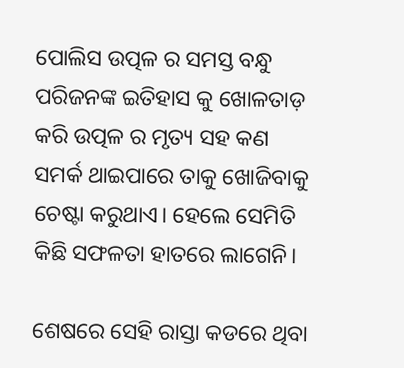ପୋଲିସ ଉତ୍ପଳ ର ସମସ୍ତ ବନ୍ଧୁ ପରିଜନଙ୍କ ଇତିହାସ କୁ ଖୋଳତାଡ଼ କରି ଉତ୍ପଳ ର ମୃତ୍ୟ ସହ କଣ ସମର୍କ ଥାଇପାରେ ତାକୁ ଖୋଜିବାକୁ ଚେଷ୍ଟା କରୁଥାଏ। ହେଲେ ସେମିତି କିଛି ସଫଳତା ହାତରେ ଲାଗେନି।

ଶେଷରେ ସେହି ରାସ୍ତା କଡରେ ଥିବା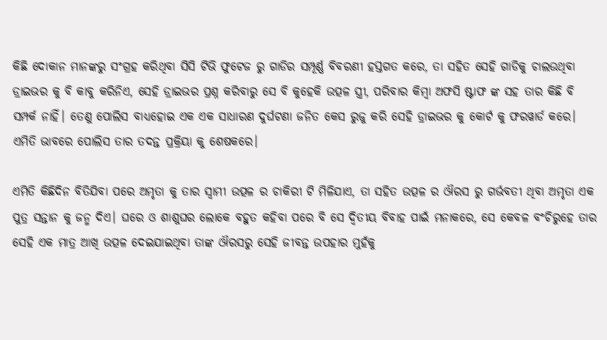କିଛି ଦୋକାନ ମାନଙ୍କରୁ ସଂଗ୍ରହ କରିଥିବା ସିସି ଟିଭି ଫୁଟେଜ ରୁ ଗାଡିର ସମ୍ପୂର୍ଣ୍ଣ ବିବରଣୀ ହସ୍ତଗତ କରେ, ତା ସହିତ ସେହି ଗାଡିକୁ ଚାଲଉଥିବା ଡ୍ରାଇଭର କୁ ବି କାବୁ କରିନିଏ, ସେହି ଡ୍ରାଇଭର ପ୍ରଶ୍ନ କରିବାରୁ ସେ ବି କୁହେକି ଉତ୍ପଳ ସ୍ତ୍ରୀ, ପରିବାର କିମ୍ବା ଅଫସି ଷ୍ଟାଫ ଙ୍କ ସହ ତାର କିଛି ବି ସମ୍ପର୍କ ନାହିଁ। ତେଣୁ ପୋଲିସ ବାଧ୍ୟହୋଇ ଏକ ଏକ ସାଧାରଣ ଦୁର୍ଘଟଣା ଜନିତ କେସ ରୁଜୁ କରି ସେହି ଡ୍ରାଇଭର କୁ କୋର୍ଟ କୁ ଫରୱାର୍ଡ କରେ। ଏମିତି ଭାବରେ ପୋଲିସ ତାର ତଦନ୍ତ ପ୍ରକ୍ରିୟା କୁ ଶେଷକରେ।

ଏମିତି କିଛିଦିନ ବିତିଯିବା ପରେ ଅମୃତା କୁ ତାର ସ୍ୱାମୀ ଉତ୍ପଳ ର ଚାକିରୀ ଟି ମିଳିଯାଏ, ତା ସହିତ ଉତ୍ପଳ ର ଔରସ ରୁ ଗର୍ଭବତୀ ଥିବା ଅମୃତା ଏକ ପୁତ୍ର ସନ୍ତାନ କୁ ଜନ୍ମ ଦିଏ। ଘରେ ଓ ଶାଶୁଘର ଲୋକେ ବହୁତ କହିବା ପରେ ବି ସେ ଦ୍ଵିତୀୟ ବିବାହ ପାଇଁ ମନାକରେ, ସେ କେବଳ ବଂଚିରୁହେ ତାର ସେହି ଏକ ମାତ୍ର ଆଖି ଉତ୍ପଳ ଦେଇଯାଇଥିବା ତାଙ୍କ ଔରସରୁ ସେହି ଜୀବନ୍ତ ଉପହାର ମୁହଁକୁ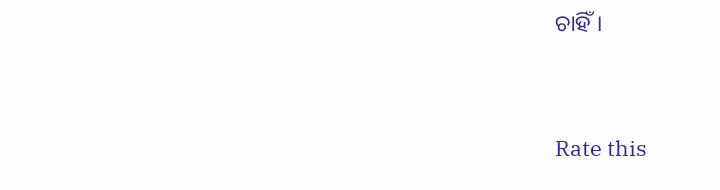ଚାହିଁ।


Rate this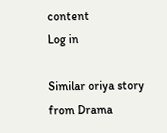content
Log in

Similar oriya story from Drama